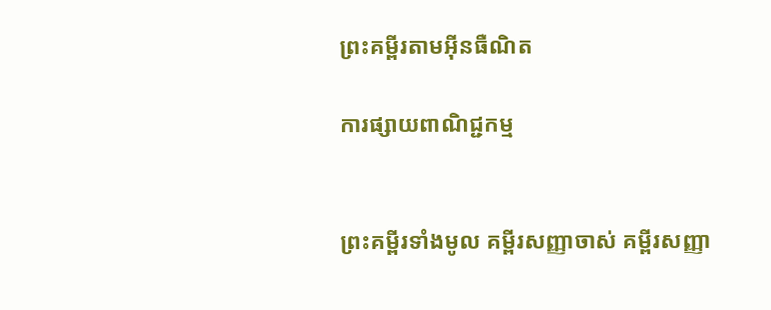ព្រះគម្ពីរតាមអ៊ីនធឺណិត

ការផ្សាយពាណិជ្ជកម្ម


ព្រះគម្ពីរទាំងមូល គម្ពីរសញ្ញាចាស់ គម្ពីរសញ្ញា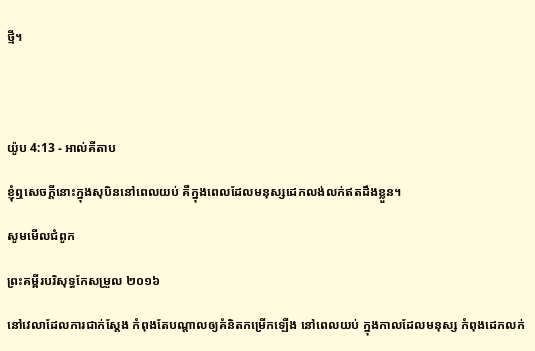ថ្មី។




យ៉ូប 4:13 - អាល់គីតាប

ខ្ញុំឮសេចក្ដីនោះក្នុងសុបិននៅពេលយប់ គឺក្នុងពេលដែលមនុស្សដេកលង់‌លក់ឥតដឹងខ្លួន។

សូមមើលជំពូក

ព្រះគម្ពីរបរិសុទ្ធកែសម្រួល ២០១៦

នៅវេលាដែលការជាក់ស្តែង កំពុងតែបណ្ដាលឲ្យគំនិតកម្រើកឡើង នៅពេលយប់ ក្នុងកាលដែលមនុស្ស កំពុងដេកលក់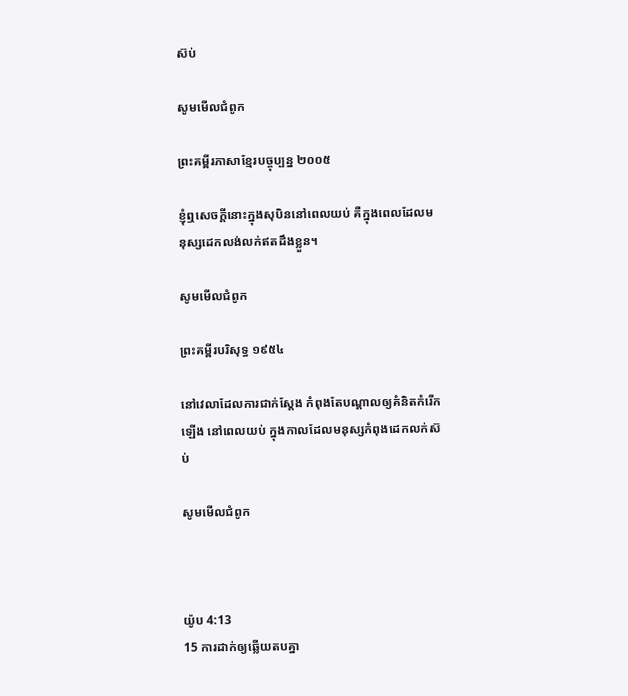ស៊ប់

សូមមើលជំពូក

ព្រះគម្ពីរភាសាខ្មែរបច្ចុប្បន្ន ២០០៥

ខ្ញុំឮសេចក្ដីនោះក្នុងសុបិននៅពេលយប់ គឺក្នុងពេលដែលមនុស្សដេកលង់‌លក់ឥតដឹងខ្លួន។

សូមមើលជំពូក

ព្រះគម្ពីរបរិសុទ្ធ ១៩៥៤

នៅវេលាដែលការជាក់ស្តែង កំពុងតែបណ្តាលឲ្យគំនិតកំរើកឡើង នៅពេលយប់ ក្នុងកាលដែលមនុស្សកំពុងដេកលក់ស៊ប់

សូមមើលជំពូក



យ៉ូប 4:13
15 ការដាក់ឲ្យឆ្លើយតបគ្នា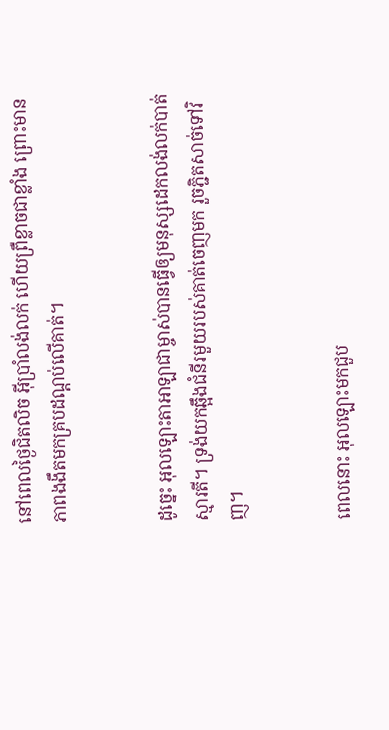នៅពេលថ្ងៃជិតលិច អ៊ីប្រាំលង់លក់ ហើយព្រឺខ្លាចជាខ្លាំង ព្រោះមានភាពងងឹតមកគ្របដណ្តប់លើគាត់។


ដូច្នេះ អុលឡោះ‌តាអាឡាជាម្ចាស់បានធ្វើឲ្យមនុស្សដេកលង់លក់បាត់ស្មារតី។ ទ្រង់យកឆ្អឹងជំនីរមួយរបស់គាត់ចេញមក រួចភ្ជិតសាច់ទៅវិញ។


ពេលនោះ អុលឡោះមកជួប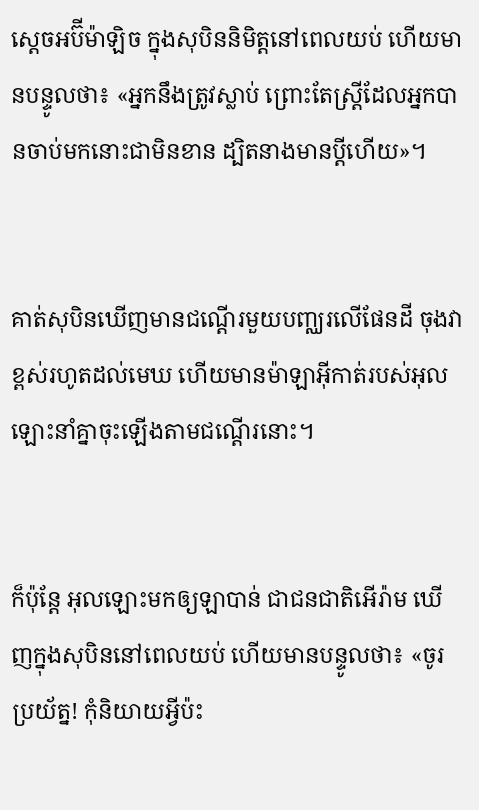ស្តេចអប៊ីម៉ា‌ឡិច ក្នុងសុបិននិមិត្តនៅពេលយប់ ហើយមានបន្ទូលថា៖ «អ្នកនឹងត្រូវស្លាប់ ព្រោះតែស្ត្រីដែលអ្នកបានចាប់មកនោះជាមិនខាន ដ្បិតនាងមានប្ដីហើយ»។


គាត់សុបិនឃើញមានជណ្តើរមួយបញ្ឈរលើផែនដី ចុងវាខ្ពស់រហូតដល់មេឃ ហើយមានម៉ាឡា‌អ៊ីកាត់របស់អុលឡោះនាំគ្នាចុះឡើងតាមជណ្តើរនោះ។


ក៏ប៉ុន្តែ អុលឡោះមកឲ្យឡាបាន់ ជាជន‌ជាតិអើរ៉ាម ឃើញក្នុងសុបិននៅពេលយប់ ហើយមានបន្ទូលថា៖ «ចូរប្រយ័ត្ន! កុំនិយាយអ្វីប៉ះ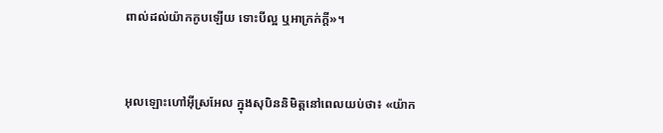ពាល់ដល់យ៉ាកកូបឡើយ ទោះបីល្អ ឬអាក្រក់ក្តី»។


អុលឡោះហៅអ៊ីស្រ‌អែល ក្នុងសុបិននិមិត្តនៅពេលយប់ថា៖ «យ៉ាក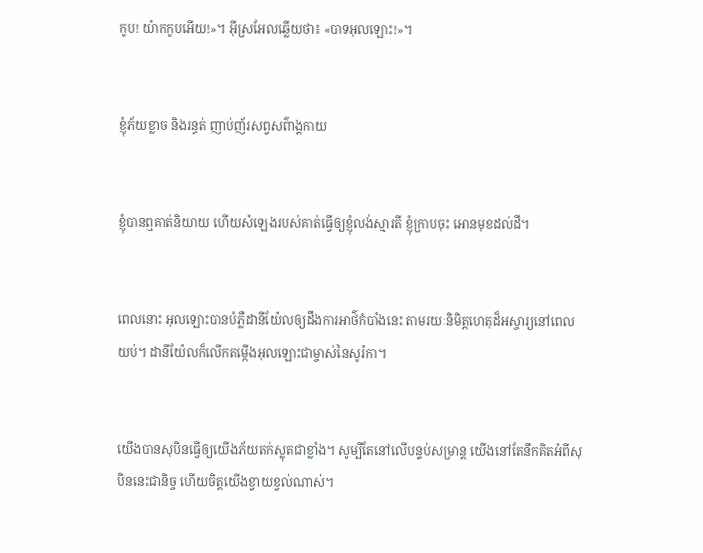កូប! យ៉ាកកូបអើយ!»។ អ៊ីស្រ‌អែលឆ្លើយថា៖ «បាទអុលឡោះ!»។


ខ្ញុំភ័យខ្លាច និងរន្ធត់ ញាប់‌ញ័រសព្វសព៌ាង្គ‌កាយ


ខ្ញុំបានឮគាត់និយាយ ហើយសំឡេងរបស់គាត់ធ្វើឲ្យខ្ញុំលង់ស្មារតី ខ្ញុំក្រាបចុះ អោនមុខដល់ដី។


ពេលនោះ អុលឡោះបានបំភ្លឺដានី‌យ៉ែលឲ្យដឹងការអាថ៌‌កំបាំងនេះ តាមរយៈនិមិត្ត‌ហេតុដ៏អស្ចារ្យនៅពេលយប់។ ដានី‌យ៉ែលក៏លើកតម្កើងអុលឡោះជាម្ចាស់នៃសូរ៉កា។


យើងបានសុបិនធ្វើឲ្យយើងភ័យតក់‌ស្លុតជាខ្លាំង។ សូម្បីតែនៅលើបន្ទប់‌សម្រាន្ត យើងនៅតែនឹកគិតអំពីសុបិននេះជា‌និច្ច ហើយចិត្តយើងខ្វាយខ្វល់ណាស់។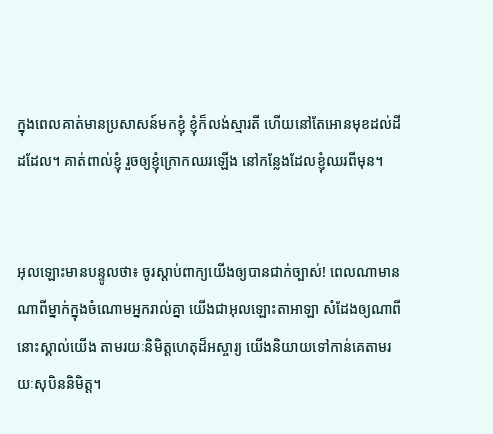ក្នុងពេលគាត់មានប្រសាសន៍មកខ្ញុំ ខ្ញុំក៏លង់ស្មារតី ហើយនៅតែអោនមុខដល់ដីដដែល។ គាត់ពាល់ខ្ញុំ រួចឲ្យខ្ញុំក្រោកឈរឡើង នៅកន្លែងដែលខ្ញុំឈរពីមុន។


អុលឡោះមានបន្ទូលថា៖ ចូរស្តាប់ពាក្យយើងឲ្យបានជាក់ច្បាស់! ពេលណាមានណាពីម្នាក់ក្នុងចំណោមអ្នករាល់គ្នា យើងជាអុលឡោះ‌តាអាឡា សំដែងឲ្យណាពីនោះស្គាល់យើង តាមរយៈនិមិត្តហេតុដ៏អស្ចារ្យ យើងនិយាយទៅកាន់គេតាមរយៈសុបិននិមិត្ត។